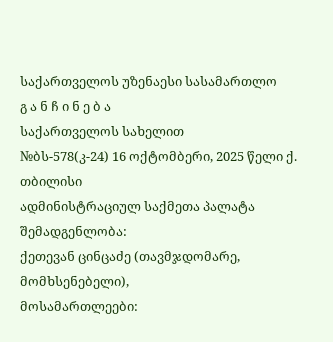საქართველოს უზენაესი სასამართლო
გ ა ნ ჩ ი ნ ე ბ ა
საქართველოს სახელით
№ბს-578(კ-24) 16 ოქტომბერი, 2025 წელი ქ. თბილისი
ადმინისტრაციულ საქმეთა პალატა
შემადგენლობა:
ქეთევან ცინცაძე (თავმჯდომარე, მომხსენებელი),
მოსამართლეები: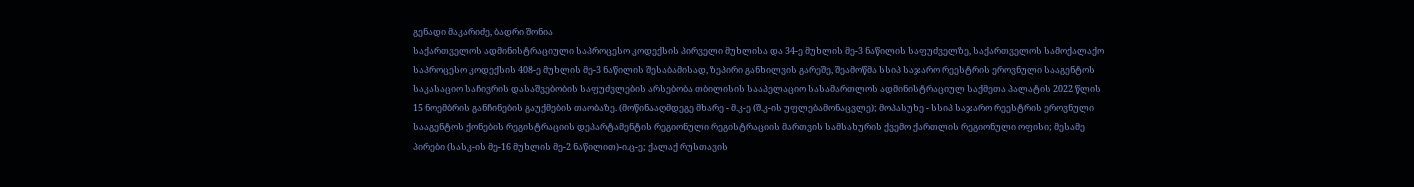გენადი მაკარიძე, ბადრი შონია
საქართველოს ადმინისტრაციული საპროცესო კოდექსის პირველი მუხლისა და 34-ე მუხლის მე-3 ნაწილის საფუძველზე, საქართველოს სამოქალაქო საპროცესო კოდექსის 408-ე მუხლის მე-3 ნაწილის შესაბამისად, ზეპირი განხილვის გარეშე, შეამოწმა სსიპ საჯარო რეესტრის ეროვნული სააგენტოს საკასაციო საჩივრის დასაშვებობის საფუძვლების არსებობა თბილისის სააპელაციო სასამართლოს ადმინისტრაციულ საქმეთა პალატის 2022 წლის 15 ნოემბრის განჩინების გაუქმების თაობაზე. (მოწინააღმდეგე მხარე - მ.კ-ე (შ.კ-ის უფლებამონაცვლე); მოპასუხე - სსიპ საჯარო რეესტრის ეროვნული სააგენტოს ქონების რეგისტრაციის დეპარტამენტის რეგიონული რეგისტრაციის მართვის სამსახურის ქვემო ქართლის რეგიონული ოფისი; მესამე პირები (სასკ-ის მე-16 მუხლის მე-2 ნაწილით)-ი.ც-ე; ქალაქ რუსთავის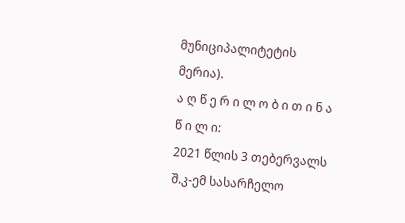მუნიციპალიტეტის მერია).
ა ღ წ ე რ ი ლ ო ბ ი თ ი ნ ა წ ი ლ ი:
2021 წლის 3 თებერვალს შ.კ-ემ სასარჩელო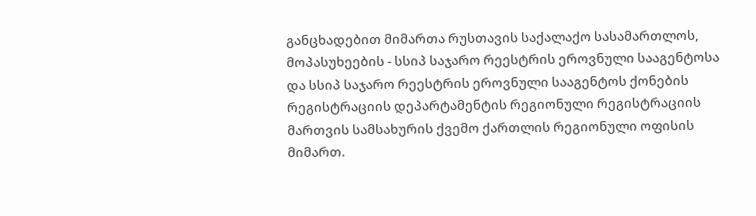განცხადებით მიმართა რუსთავის საქალაქო სასამართლოს, მოპასუხეების - სსიპ საჯარო რეესტრის ეროვნული სააგენტოსა და სსიპ საჯარო რეესტრის ეროვნული სააგენტოს ქონების რეგისტრაციის დეპარტამენტის რეგიონული რეგისტრაციის მართვის სამსახურის ქვემო ქართლის რეგიონული ოფისის მიმართ.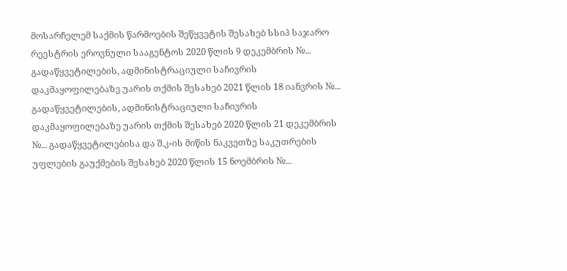მოსარჩელემ საქმის წარმოების შეწყვეტის შესახებ სსიპ საჯარო რეესტრის ეროვნული სააგენტოს 2020 წლის 9 დეკემბრის №... გადაწყვეტილების, ადმინისტრაციული საჩივრის დაკმაყოფილებაზე უარის თქმის შესახებ 2021 წლის 18 იანვრის №... გადაწყვეტილების, ადმინისტრაციული საჩივრის დაკმაყოფილებაზე უარის თქმის შესახებ 2020 წლის 21 დეკემბრის №... გადაწყვეტილებისა და შ.კ-ის მიწის ნაკვეთზე საკუთრების უფლების გაუქმების შესახებ 2020 წლის 15 ნოემბრის №...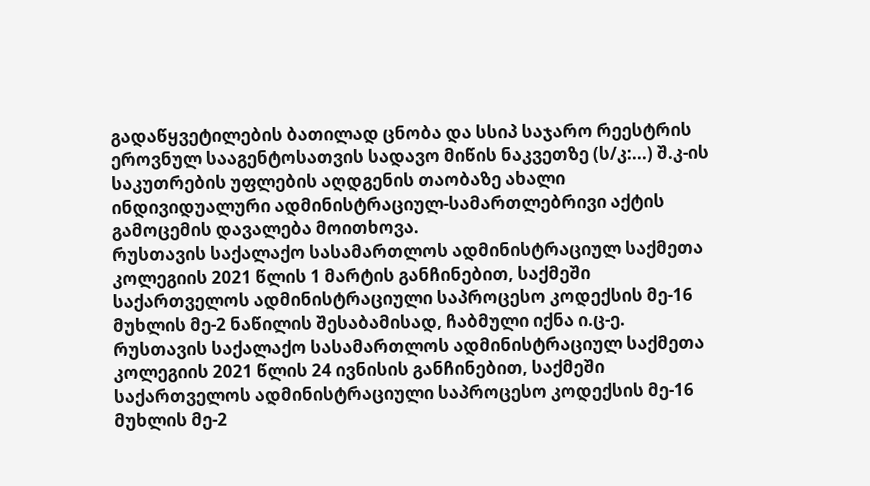გადაწყვეტილების ბათილად ცნობა და სსიპ საჯარო რეესტრის ეროვნულ სააგენტოსათვის სადავო მიწის ნაკვეთზე (ს/კ:...) შ.კ-ის საკუთრების უფლების აღდგენის თაობაზე ახალი ინდივიდუალური ადმინისტრაციულ-სამართლებრივი აქტის გამოცემის დავალება მოითხოვა.
რუსთავის საქალაქო სასამართლოს ადმინისტრაციულ საქმეთა კოლეგიის 2021 წლის 1 მარტის განჩინებით, საქმეში საქართველოს ადმინისტრაციული საპროცესო კოდექსის მე-16 მუხლის მე-2 ნაწილის შესაბამისად, ჩაბმული იქნა ი.ც-ე.
რუსთავის საქალაქო სასამართლოს ადმინისტრაციულ საქმეთა კოლეგიის 2021 წლის 24 ივნისის განჩინებით, საქმეში საქართველოს ადმინისტრაციული საპროცესო კოდექსის მე-16 მუხლის მე-2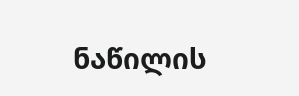ნაწილის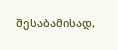შესაბამისად,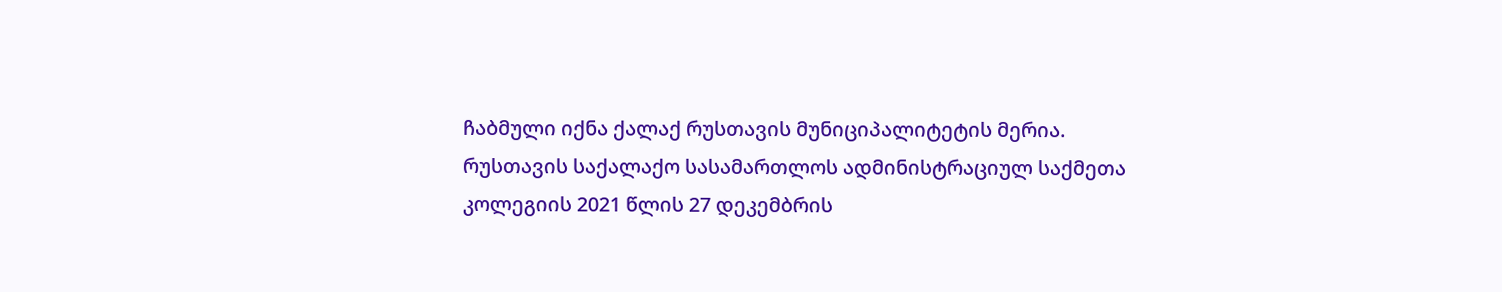ჩაბმული იქნა ქალაქ რუსთავის მუნიციპალიტეტის მერია.
რუსთავის საქალაქო სასამართლოს ადმინისტრაციულ საქმეთა კოლეგიის 2021 წლის 27 დეკემბრის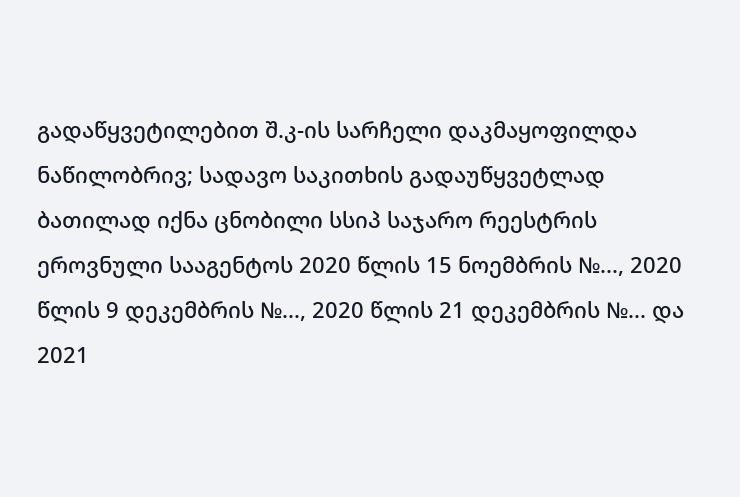გადაწყვეტილებით შ.კ-ის სარჩელი დაკმაყოფილდა ნაწილობრივ; სადავო საკითხის გადაუწყვეტლად ბათილად იქნა ცნობილი სსიპ საჯარო რეესტრის ეროვნული სააგენტოს 2020 წლის 15 ნოემბრის №..., 2020 წლის 9 დეკემბრის №..., 2020 წლის 21 დეკემბრის №... და 2021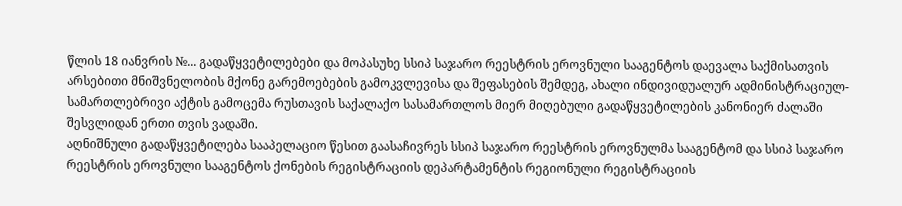წლის 18 იანვრის №... გადაწყვეტილებები და მოპასუხე სსიპ საჯარო რეესტრის ეროვნული სააგენტოს დაევალა საქმისათვის არსებითი მნიშვნელობის მქონე გარემოებების გამოკვლევისა და შეფასების შემდეგ, ახალი ინდივიდუალურ ადმინისტრაციულ-სამართლებრივი აქტის გამოცემა რუსთავის საქალაქო სასამართლოს მიერ მიღებული გადაწყვეტილების კანონიერ ძალაში შესვლიდან ერთი თვის ვადაში.
აღნიშნული გადაწყვეტილება სააპელაციო წესით გაასაჩივრეს სსიპ საჯარო რეესტრის ეროვნულმა სააგენტომ და სსიპ საჯარო რეესტრის ეროვნული სააგენტოს ქონების რეგისტრაციის დეპარტამენტის რეგიონული რეგისტრაციის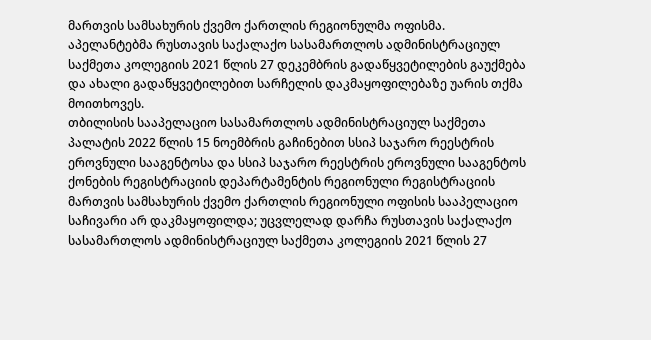მართვის სამსახურის ქვემო ქართლის რეგიონულმა ოფისმა. აპელანტებმა რუსთავის საქალაქო სასამართლოს ადმინისტრაციულ საქმეთა კოლეგიის 2021 წლის 27 დეკემბრის გადაწყვეტილების გაუქმება და ახალი გადაწყვეტილებით სარჩელის დაკმაყოფილებაზე უარის თქმა მოითხოვეს.
თბილისის სააპელაციო სასამართლოს ადმინისტრაციულ საქმეთა პალატის 2022 წლის 15 ნოემბრის გაჩინებით სსიპ საჯარო რეესტრის ეროვნული სააგენტოსა და სსიპ საჯარო რეესტრის ეროვნული სააგენტოს ქონების რეგისტრაციის დეპარტამენტის რეგიონული რეგისტრაციის მართვის სამსახურის ქვემო ქართლის რეგიონული ოფისის სააპელაციო საჩივარი არ დაკმაყოფილდა; უცვლელად დარჩა რუსთავის საქალაქო სასამართლოს ადმინისტრაციულ საქმეთა კოლეგიის 2021 წლის 27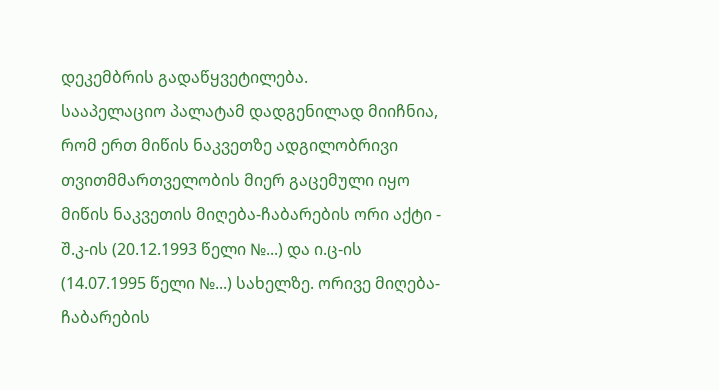დეკემბრის გადაწყვეტილება.
სააპელაციო პალატამ დადგენილად მიიჩნია, რომ ერთ მიწის ნაკვეთზე ადგილობრივი თვითმმართველობის მიერ გაცემული იყო მიწის ნაკვეთის მიღება-ჩაბარების ორი აქტი - შ.კ-ის (20.12.1993 წელი №...) და ი.ც-ის (14.07.1995 წელი №...) სახელზე. ორივე მიღება- ჩაბარების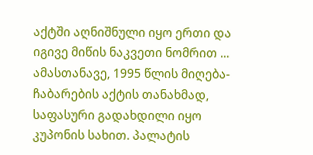აქტში აღნიშნული იყო ერთი და იგივე მიწის ნაკვეთი ნომრით ... ამასთანავე, 1995 წლის მიღება-ჩაბარების აქტის თანახმად, საფასური გადახდილი იყო კუპონის სახით. პალატის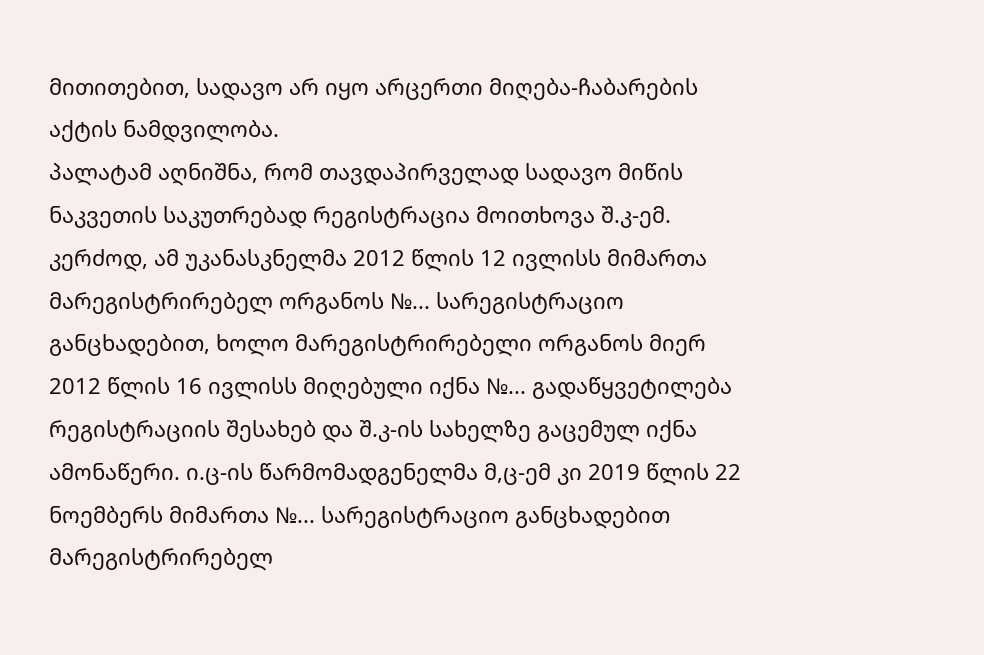მითითებით, სადავო არ იყო არცერთი მიღება-ჩაბარების აქტის ნამდვილობა.
პალატამ აღნიშნა, რომ თავდაპირველად სადავო მიწის ნაკვეთის საკუთრებად რეგისტრაცია მოითხოვა შ.კ-ემ. კერძოდ, ამ უკანასკნელმა 2012 წლის 12 ივლისს მიმართა მარეგისტრირებელ ორგანოს №... სარეგისტრაციო განცხადებით, ხოლო მარეგისტრირებელი ორგანოს მიერ 2012 წლის 16 ივლისს მიღებული იქნა №... გადაწყვეტილება რეგისტრაციის შესახებ და შ.კ-ის სახელზე გაცემულ იქნა ამონაწერი. ი.ც-ის წარმომადგენელმა მ,ც-ემ კი 2019 წლის 22 ნოემბერს მიმართა №... სარეგისტრაციო განცხადებით მარეგისტრირებელ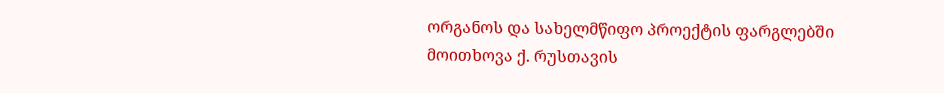ორგანოს და სახელმწიფო პროექტის ფარგლებში მოითხოვა ქ. რუსთავის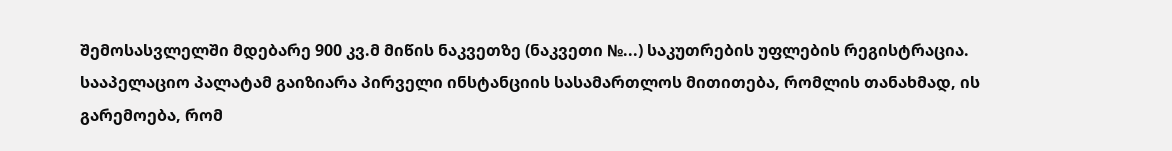შემოსასვლელში მდებარე 900 კვ.მ მიწის ნაკვეთზე (ნაკვეთი №...) საკუთრების უფლების რეგისტრაცია. სააპელაციო პალატამ გაიზიარა პირველი ინსტანციის სასამართლოს მითითება, რომლის თანახმად, ის გარემოება, რომ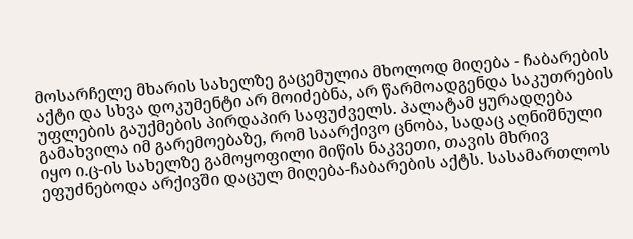მოსარჩელე მხარის სახელზე გაცემულია მხოლოდ მიღება - ჩაბარების აქტი და სხვა დოკუმენტი არ მოიძებნა, არ წარმოადგენდა საკუთრების უფლების გაუქმების პირდაპირ საფუძველს. პალატამ ყურადღება გამახვილა იმ გარემოებაზე, რომ საარქივო ცნობა, სადაც აღნიშნული იყო ი.ც-ის სახელზე გამოყოფილი მიწის ნაკვეთი, თავის მხრივ ეფუძნებოდა არქივში დაცულ მიღება-ჩაბარების აქტს. სასამართლოს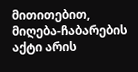მითითებით, მიღება-ჩაბარების აქტი არის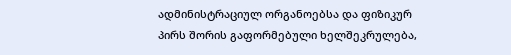ადმინისტრაციულ ორგანოებსა და ფიზიკურ პირს შორის გაფორმებული ხელშეკრულება,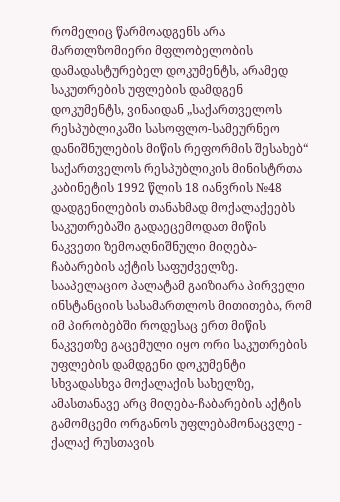რომელიც წარმოადგენს არა მართლზომიერი მფლობელობის დამადასტურებელ დოკუმენტს, არამედ საკუთრების უფლების დამდგენ დოკუმენტს, ვინაიდან „საქართველოს რესპუბლიკაში სასოფლო-სამეურნეო დანიშნულების მიწის რეფორმის შესახებ“ საქართველოს რესპუბლიკის მინისტრთა კაბინეტის 1992 წლის 18 იანვრის №48 დადგენილების თანახმად მოქალაქეებს საკუთრებაში გადაეცემოდათ მიწის ნაკვეთი ზემოაღნიშნული მიღება-ჩაბარების აქტის საფუძველზე.
სააპელაციო პალატამ გაიზიარა პირველი ინსტანციის სასამართლოს მითითება, რომ იმ პირობებში როდესაც ერთ მიწის ნაკვეთზე გაცემული იყო ორი საკუთრების უფლების დამდგენი დოკუმენტი სხვადასხვა მოქალაქის სახელზე, ამასთანავე არც მიღება-ჩაბარების აქტის გამომცემი ორგანოს უფლებამონაცვლე - ქალაქ რუსთავის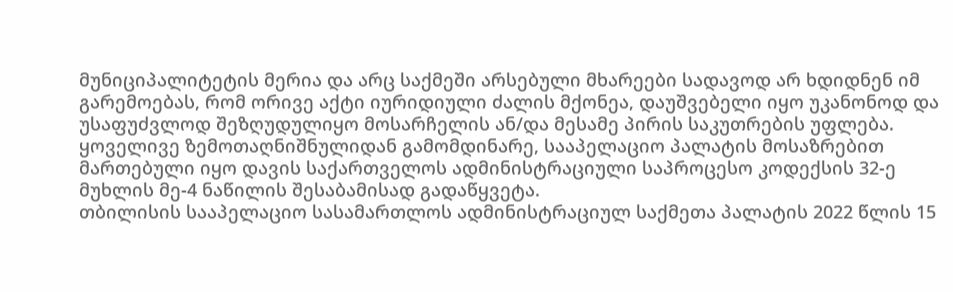მუნიციპალიტეტის მერია და არც საქმეში არსებული მხარეები სადავოდ არ ხდიდნენ იმ გარემოებას, რომ ორივე აქტი იურიდიული ძალის მქონეა, დაუშვებელი იყო უკანონოდ და უსაფუძვლოდ შეზღუდულიყო მოსარჩელის ან/და მესამე პირის საკუთრების უფლება. ყოველივე ზემოთაღნიშნულიდან გამომდინარე, სააპელაციო პალატის მოსაზრებით მართებული იყო დავის საქართველოს ადმინისტრაციული საპროცესო კოდექსის 32-ე მუხლის მე-4 ნაწილის შესაბამისად გადაწყვეტა.
თბილისის სააპელაციო სასამართლოს ადმინისტრაციულ საქმეთა პალატის 2022 წლის 15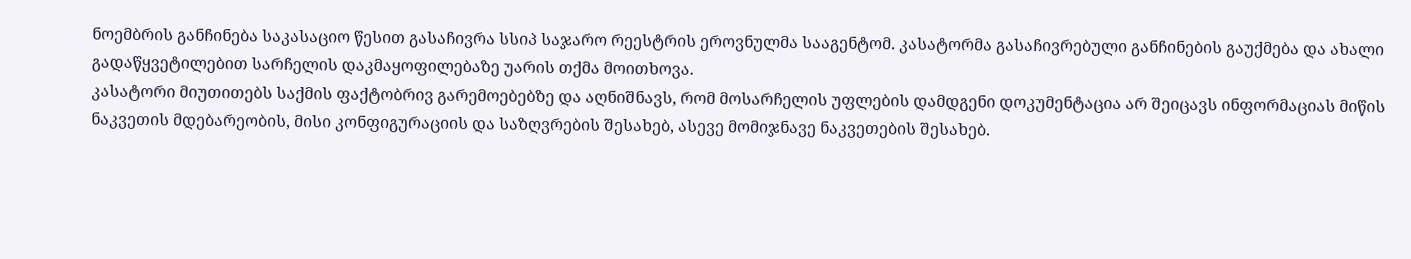ნოემბრის განჩინება საკასაციო წესით გასაჩივრა სსიპ საჯარო რეესტრის ეროვნულმა სააგენტომ. კასატორმა გასაჩივრებული განჩინების გაუქმება და ახალი გადაწყვეტილებით სარჩელის დაკმაყოფილებაზე უარის თქმა მოითხოვა.
კასატორი მიუთითებს საქმის ფაქტობრივ გარემოებებზე და აღნიშნავს, რომ მოსარჩელის უფლების დამდგენი დოკუმენტაცია არ შეიცავს ინფორმაციას მიწის ნაკვეთის მდებარეობის, მისი კონფიგურაციის და საზღვრების შესახებ, ასევე მომიჯნავე ნაკვეთების შესახებ.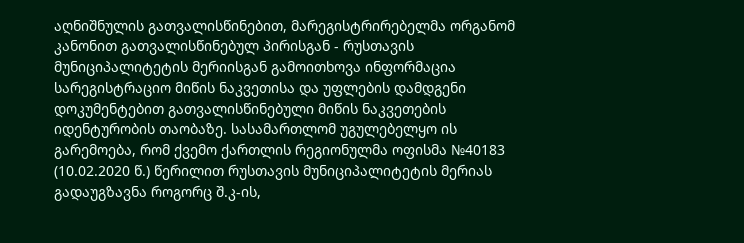აღნიშნულის გათვალისწინებით, მარეგისტრირებელმა ორგანომ კანონით გათვალისწინებულ პირისგან - რუსთავის მუნიციპალიტეტის მერიისგან გამოითხოვა ინფორმაცია სარეგისტრაციო მიწის ნაკვეთისა და უფლების დამდგენი დოკუმენტებით გათვალისწინებული მიწის ნაკვეთების იდენტურობის თაობაზე. სასამართლომ უგულებელყო ის გარემოება, რომ ქვემო ქართლის რეგიონულმა ოფისმა №40183 (10.02.2020 წ.) წერილით რუსთავის მუნიციპალიტეტის მერიას გადაუგზავნა როგორც შ.კ-ის,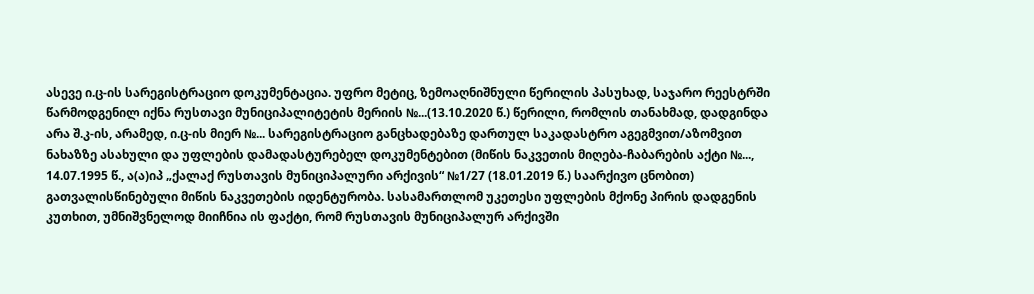ასევე ი.ც-ის სარეგისტრაციო დოკუმენტაცია. უფრო მეტიც, ზემოაღნიშნული წერილის პასუხად, საჯარო რეესტრში წარმოდგენილ იქნა რუსთავი მუნიციპალიტეტის მერიის №...(13.10.2020 წ.) წერილი, რომლის თანახმად, დადგინდა არა შ.კ-ის, არამედ, ი.ც-ის მიერ №... სარეგისტრაციო განცხადებაზე დართულ საკადასტრო აგეგმვით/აზომვით ნახაზზე ასახული და უფლების დამადასტურებელ დოკუმენტებით (მიწის ნაკვეთის მიღება-ჩაბარების აქტი №..., 14.07.1995 წ., ა(ა)იპ „ქალაქ რუსთავის მუნიციპალური არქივის“ №1/27 (18.01.2019 წ.) საარქივო ცნობით) გათვალისწინებული მიწის ნაკვეთების იდენტურობა. სასამართლომ უკეთესი უფლების მქონე პირის დადგენის კუთხით, უმნიშვნელოდ მიიჩნია ის ფაქტი, რომ რუსთავის მუნიციპალურ არქივში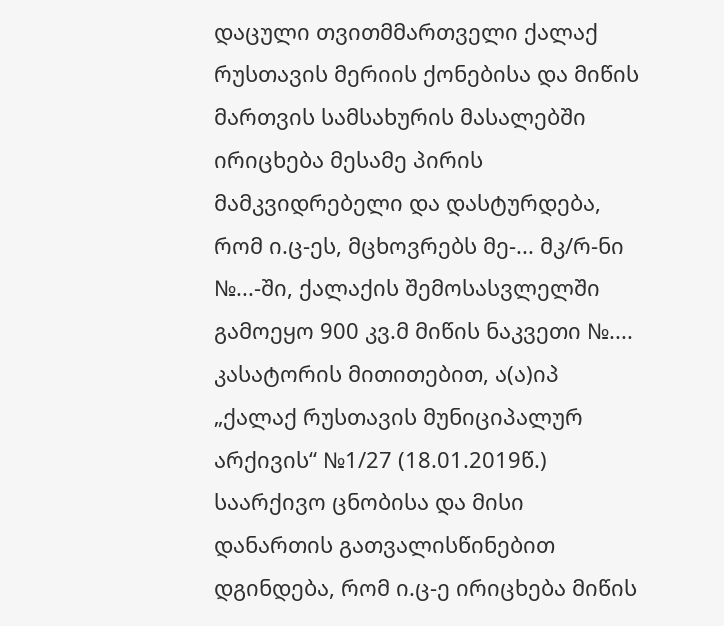დაცული თვითმმართველი ქალაქ რუსთავის მერიის ქონებისა და მიწის მართვის სამსახურის მასალებში ირიცხება მესამე პირის მამკვიდრებელი და დასტურდება, რომ ი.ც-ეს, მცხოვრებს მე-... მკ/რ-ნი №...-ში, ქალაქის შემოსასვლელში გამოეყო 900 კვ.მ მიწის ნაკვეთი №.... კასატორის მითითებით, ა(ა)იპ „ქალაქ რუსთავის მუნიციპალურ არქივის“ №1/27 (18.01.2019წ.) საარქივო ცნობისა და მისი დანართის გათვალისწინებით დგინდება, რომ ი.ც-ე ირიცხება მიწის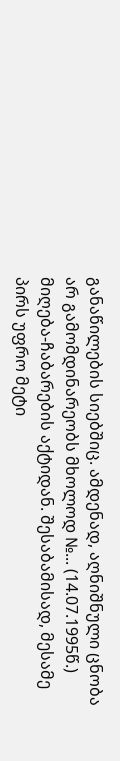განაწილების სიებშიც. ამდენად, აღნიშნული ცნობა არ გამომდინარეობს მხოლოდ №... (14.07.1995წ.) მიღება-ჩაბარების აქტიდან. შესაბამისად, მესამე პირს უფრო მეტი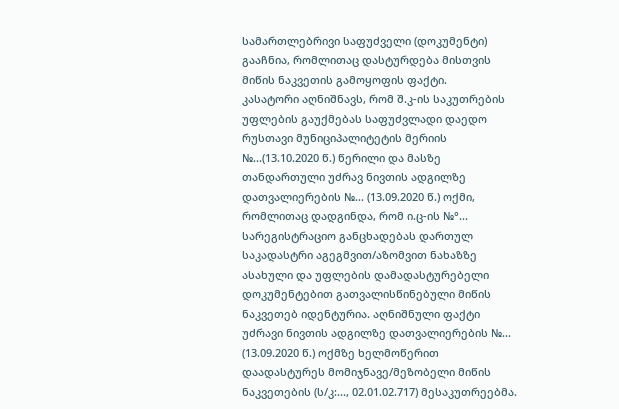სამართლებრივი საფუძველი (დოკუმენტი) გააჩნია, რომლითაც დასტურდება მისთვის მიწის ნაკვეთის გამოყოფის ფაქტი.
კასატორი აღნიშნავს, რომ შ.კ-ის საკუთრების უფლების გაუქმებას საფუძვლადი დაედო რუსთავი მუნიციპალიტეტის მერიის №...(13.10.2020 წ.) წერილი და მასზე თანდართული უძრავ ნივთის ადგილზე დათვალიერების №... (13.09.2020 წ.) ოქმი, რომლითაც დადგინდა, რომ ი.ც-ის №°... სარეგისტრაციო განცხადებას დართულ საკადასტრი აგეგმვით/აზომვით ნახაზზე ასახული და უფლების დამადასტურებელი დოკუმენტებით გათვალისწინებული მიწის ნაკვეთებ იდენტურია. აღნიშნული ფაქტი უძრავი ნივთის ადგილზე დათვალიერების №... (13.09.2020 წ.) ოქმზე ხელმოწერით დაადასტურეს მომიჯნავე/მეზობელი მიწის ნაკვეთების (ს/კ:..., 02.01.02.717) მესაკუთრეებმა.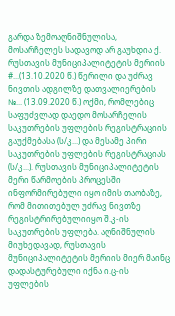გარდა ზემოაღნიშნულისა, მოსარჩელეს სადავოდ არ გაუხდია ქ. რუსთავის მუნიციპალიტეტის მერიის #...(13.10.2020 წ.) წერილი და უძრავ ნივთის ადგილზე დათვალიერების №... (13.09.2020 წ.) ოქმი, რომლებიც საფუძვლად დაედო მოსარჩელის საკუთრების უფლების რეგისტრაციის გაუქმებასა (ს/კ...) და მესამე პირი საკუთრების უფლების რეგისტრაციას (ს/კ...). რუსთავის მუნიციპალიტეტის მერი წარმოების პროცესში ინფორმირებული იყო იმის თაობაზე, რომ მითითებულ უძრავ ნივთზე რეგისტრირებულიიყო შ.კ-ის საკუთრების უფლება. აღნიშნულის მიუხედავად, რუსთავის მუნიციპალიტეტის მერიის მიერ მაინც დადასტურებული იქნა ი.ც-ის უფლების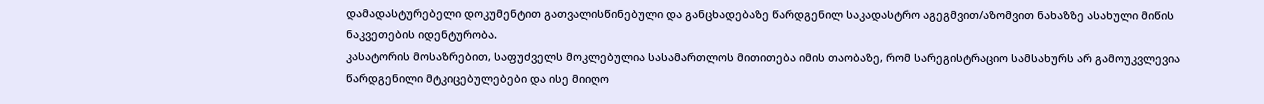დამადასტურებელი დოკუმენტით გათვალისწინებული და განცხადებაზე წარდგენილ საკადასტრო აგეგმვით/აზომვით ნახაზზე ასახული მიწის ნაკვეთების იდენტურობა.
კასატორის მოსაზრებით, საფუძველს მოკლებულია სასამართლოს მითითება იმის თაობაზე, რომ სარეგისტრაციო სამსახურს არ გამოუკვლევია წარდგენილი მტკიცებულებები და ისე მიიღო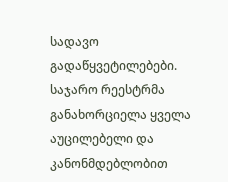სადავო გადაწყვეტილებები. საჯარო რეესტრმა განახორციელა ყველა აუცილებელი და კანონმდებლობით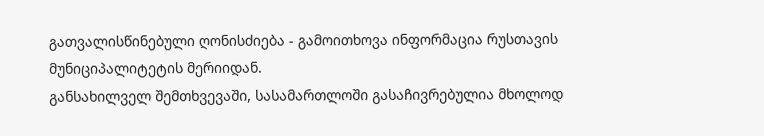გათვალისწინებული ღონისძიება - გამოითხოვა ინფორმაცია რუსთავის მუნიციპალიტეტის მერიიდან.
განსახილველ შემთხვევაში, სასამართლოში გასაჩივრებულია მხოლოდ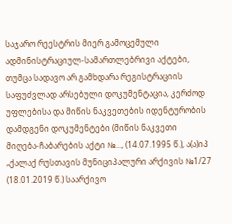საჯარო რეესტრის მიერ გამოცემული ადმინისტრაციულ-სამართლებრივი აქტები, თუმცა სადავო არ გამხდარა რეგისტრაციის საფუძვლად არსებული დოკუმენტაცია, კერძოდ უფლებისა და მიწის ნაკვეთების იდენტურობის დამდგენი დოკუმენტები (მიწის ნაკვეთი მიღება-ჩაბარების აქტი №..., (14.07.1995 წ.), ა(ა)იპ „ქალაქ რუსთავის მუნიციპალური არქივის №1/27 (18.01.2019 წ.) საარქივო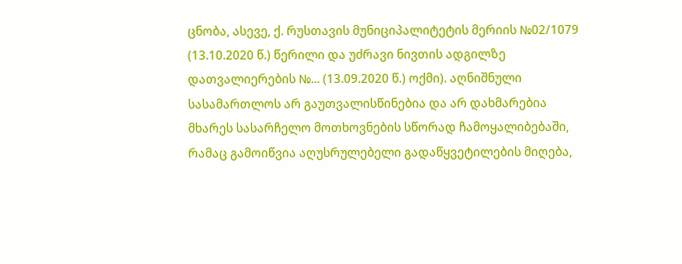ცნობა, ასევე, ქ. რუსთავის მუნიციპალიტეტის მერიის №02/1079 (13.10.2020 წ.) წერილი და უძრავი ნივთის ადგილზე დათვალიერების №... (13.09.2020 წ.) ოქმი). აღნიშნული სასამართლოს არ გაუთვალისწინებია და არ დახმარებია მხარეს სასარჩელო მოთხოვნების სწორად ჩამოყალიბებაში, რამაც გამოიწვია აღუსრულებელი გადაწყვეტილების მიღება,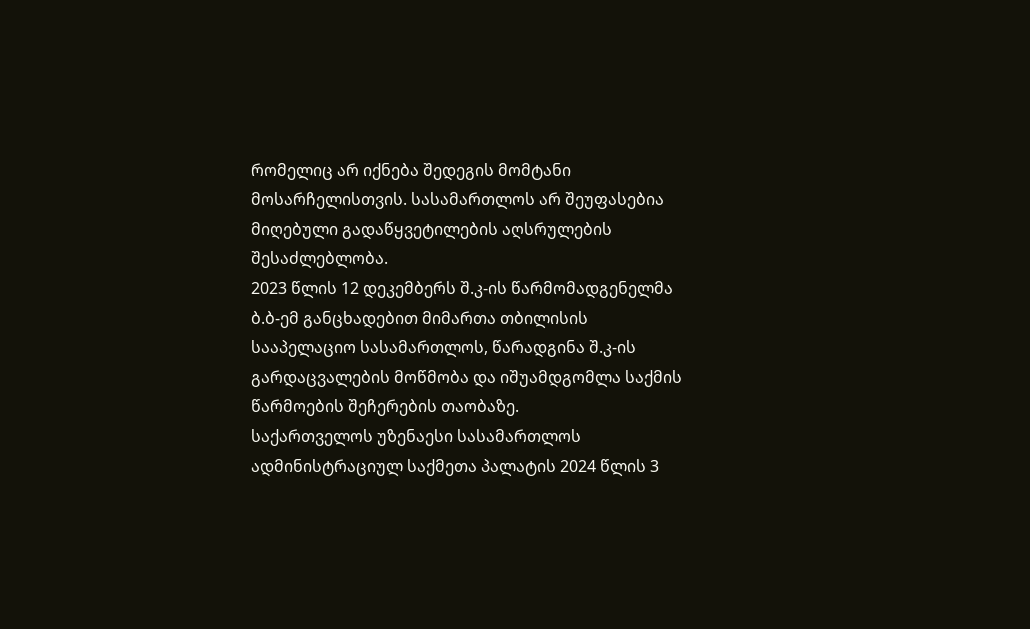რომელიც არ იქნება შედეგის მომტანი მოსარჩელისთვის. სასამართლოს არ შეუფასებია მიღებული გადაწყვეტილების აღსრულების შესაძლებლობა.
2023 წლის 12 დეკემბერს შ.კ-ის წარმომადგენელმა ბ.ბ-ემ განცხადებით მიმართა თბილისის სააპელაციო სასამართლოს, წარადგინა შ.კ-ის გარდაცვალების მოწმობა და იშუამდგომლა საქმის წარმოების შეჩერების თაობაზე.
საქართველოს უზენაესი სასამართლოს ადმინისტრაციულ საქმეთა პალატის 2024 წლის 3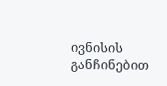ივნისის განჩინებით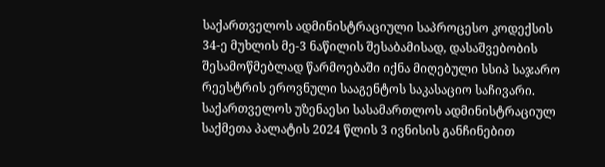საქართველოს ადმინისტრაციული საპროცესო კოდექსის 34-ე მუხლის მე-3 ნაწილის შესაბამისად, დასაშვებობის შესამოწმებლად წარმოებაში იქნა მიღებული სსიპ საჯარო რეესტრის ეროვნული სააგენტოს საკასაციო საჩივარი.
საქართველოს უზენაესი სასამართლოს ადმინისტრაციულ საქმეთა პალატის 2024 წლის 3 ივნისის განჩინებით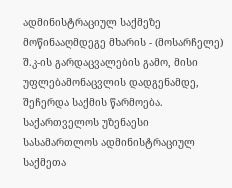ადმინისტრაციულ საქმეზე მოწინააღმდეგე მხარის - (მოსარჩელე) შ.კ-ის გარდაცვალების გამო, მისი უფლებამონაცვლის დადგენამდე, შეჩერდა საქმის წარმოება.
საქართველოს უზენაესი სასამართლოს ადმინისტრაციულ საქმეთა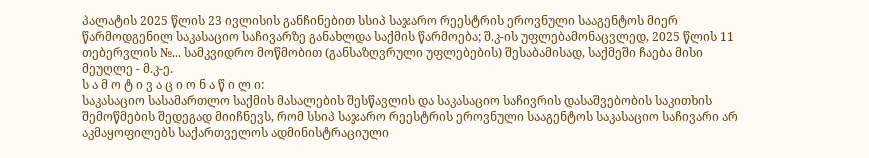პალატის 2025 წლის 23 ივლისის განჩინებით სსიპ საჯარო რეესტრის ეროვნული სააგენტოს მიერ წარმოდგენილ საკასაციო საჩივარზე განახლდა საქმის წარმოება; შ.კ-ის უფლებამონაცვლედ, 2025 წლის 11 თებერვლის №... სამკვიდრო მოწმობით (განსაზღვრული უფლებების) შესაბამისად, საქმეში ჩაება მისი მეუღლე - მ.კ-ე.
ს ა მ ო ტ ი ვ ა ც ი ო ნ ა წ ი ლ ი:
საკასაციო სასამართლო საქმის მასალების შესწავლის და საკასაციო საჩივრის დასაშვებობის საკითხის შემოწმების შედეგად მიიჩნევს, რომ სსიპ საჯარო რეესტრის ეროვნული სააგენტოს საკასაციო საჩივარი არ აკმაყოფილებს საქართველოს ადმინისტრაციული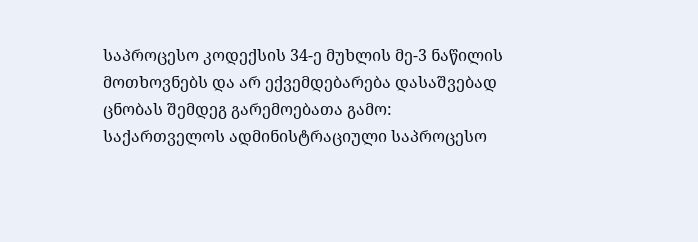საპროცესო კოდექსის 34-ე მუხლის მე-3 ნაწილის მოთხოვნებს და არ ექვემდებარება დასაშვებად ცნობას შემდეგ გარემოებათა გამო:
საქართველოს ადმინისტრაციული საპროცესო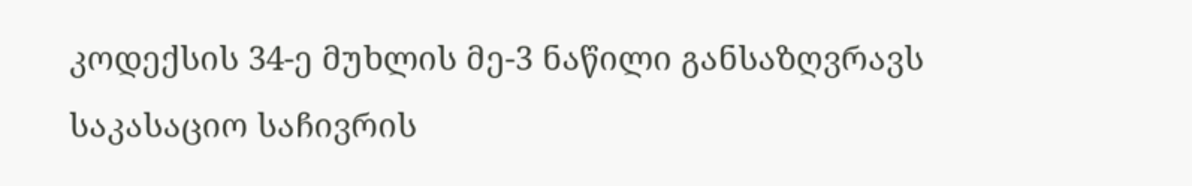კოდექსის 34-ე მუხლის მე-3 ნაწილი განსაზღვრავს საკასაციო საჩივრის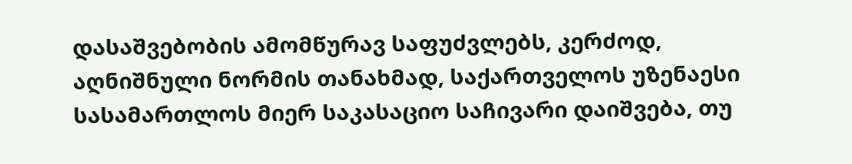დასაშვებობის ამომწურავ საფუძვლებს, კერძოდ, აღნიშნული ნორმის თანახმად, საქართველოს უზენაესი სასამართლოს მიერ საკასაციო საჩივარი დაიშვება, თუ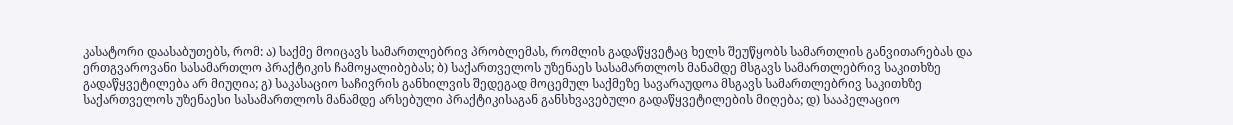კასატორი დაასაბუთებს, რომ: ა) საქმე მოიცავს სამართლებრივ პრობლემას, რომლის გადაწყვეტაც ხელს შეუწყობს სამართლის განვითარებას და ერთგვაროვანი სასამართლო პრაქტიკის ჩამოყალიბებას; ბ) საქართველოს უზენაეს სასამართლოს მანამდე მსგავს სამართლებრივ საკითხზე გადაწყვეტილება არ მიუღია; გ) საკასაციო საჩივრის განხილვის შედეგად მოცემულ საქმეზე სავარაუდოა მსგავს სამართლებრივ საკითხზე საქართველოს უზენაესი სასამართლოს მანამდე არსებული პრაქტიკისაგან განსხვავებული გადაწყვეტილების მიღება; დ) სააპელაციო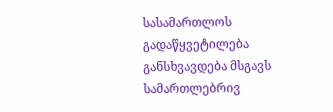სასამართლოს გადაწყვეტილება განსხვავდება მსგავს სამართლებრივ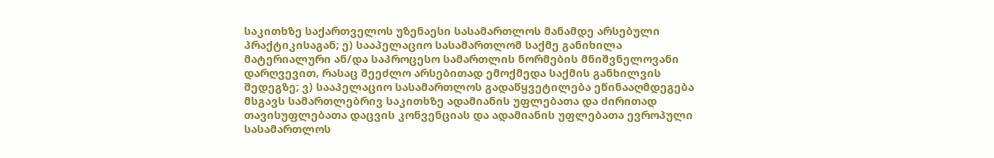საკითხზე საქართველოს უზენაესი სასამართლოს მანამდე არსებული პრაქტიკისაგან; ე) სააპელაციო სასამართლომ საქმე განიხილა მატერიალური ან/და საპროცესო სამართლის ნორმების მნიშვნელოვანი დარღვევით, რასაც შეეძლო არსებითად ემოქმედა საქმის განხილვის შედეგზე; ვ) სააპელაციო სასამართლოს გადაწყვეტილება ეწინააღმდეგება მსგავს სამართლებრივ საკითხზე ადამიანის უფლებათა და ძირითად თავისუფლებათა დაცვის კონვენციას და ადამიანის უფლებათა ევროპული სასამართლოს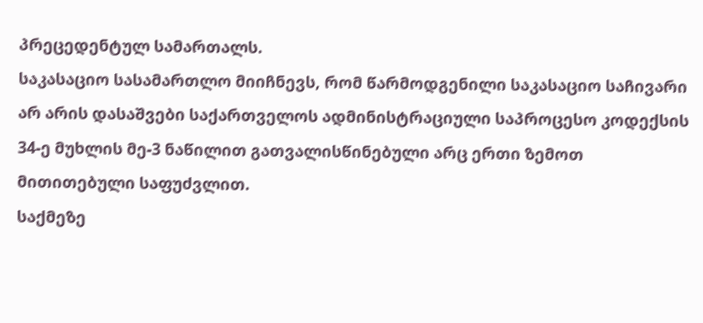პრეცედენტულ სამართალს.
საკასაციო სასამართლო მიიჩნევს, რომ წარმოდგენილი საკასაციო საჩივარი არ არის დასაშვები საქართველოს ადმინისტრაციული საპროცესო კოდექსის 34-ე მუხლის მე-3 ნაწილით გათვალისწინებული არც ერთი ზემოთ მითითებული საფუძვლით.
საქმეზე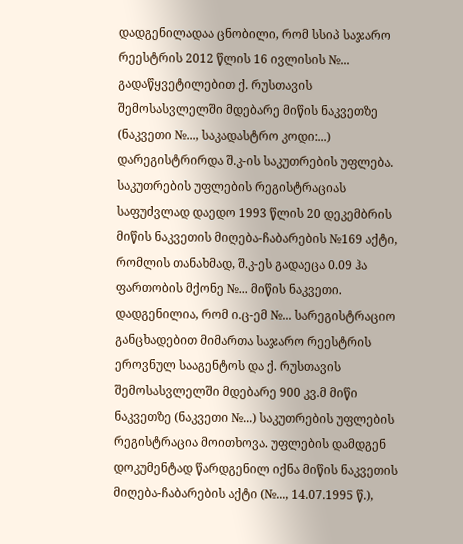დადგენილადაა ცნობილი, რომ სსიპ საჯარო რეესტრის 2012 წლის 16 ივლისის №... გადაწყვეტილებით ქ. რუსთავის შემოსასვლელში მდებარე მიწის ნაკვეთზე (ნაკვეთი №..., საკადასტრო კოდი:...) დარეგისტრირდა შ.კ-ის საკუთრების უფლება. საკუთრების უფლების რეგისტრაციას საფუძვლად დაედო 1993 წლის 20 დეკემბრის მიწის ნაკვეთის მიღება-ჩაბარების №169 აქტი, რომლის თანახმად, შ.კ-ეს გადაეცა 0.09 ჰა ფართობის მქონე №... მიწის ნაკვეთი.
დადგენილია, რომ ი.ც-ემ №... სარეგისტრაციო განცხადებით მიმართა საჯარო რეესტრის ეროვნულ სააგენტოს და ქ. რუსთავის შემოსასვლელში მდებარე 900 კვ.მ მიწი ნაკვეთზე (ნაკვეთი №...) საკუთრების უფლების რეგისტრაცია მოითხოვა. უფლების დამდგენ დოკუმენტად წარდგენილ იქნა მიწის ნაკვეთის მიღება-ჩაბარების აქტი (№..., 14.07.1995 წ.),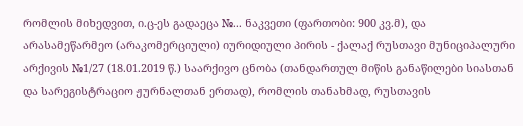რომლის მიხედვით, ი.ც-ეს გადაეცა №... ნაკვეთი (ფართობი: 900 კვ.მ), და არასამეწარმეო (არაკომერციული) იურიდიული პირის - ქალაქ რუსთავი მუნიციპალური არქივის №1/27 (18.01.2019 წ.) საარქივო ცნობა (თანდართულ მიწის განაწილები სიასთან და სარეგისტრაციო ჟურნალთან ერთად), რომლის თანახმად, რუსთავის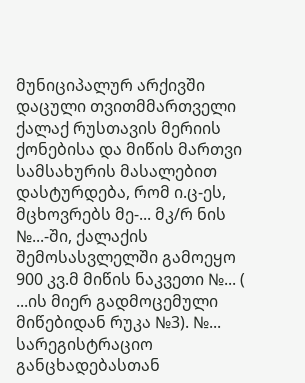მუნიციპალურ არქივში დაცული თვითმმართველი ქალაქ რუსთავის მერიის ქონებისა და მიწის მართვი სამსახურის მასალებით დასტურდება, რომ ი.ც-ეს, მცხოვრებს მე-... მკ/რ ნის №...-ში, ქალაქის შემოსასვლელში გამოეყო 900 კვ.მ მიწის ნაკვეთი №... ( ...ის მიერ გადმოცემული მიწებიდან რუკა №3). №... სარეგისტრაციო განცხადებასთან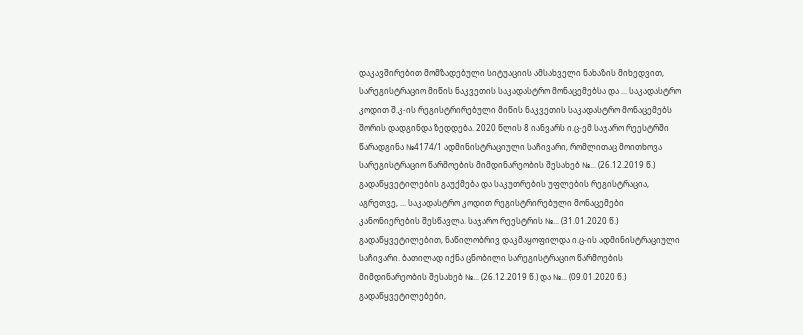დაკავშირებით მომზადებული სიტუაციის ამსახველი ნახაზის მიხედვით, სარეგისტრაციო მიწის ნაკვეთის საკადასტრო მონაცემებსა და ... საკადასტრო კოდით შ.კ-ის რეგისტრირებული მიწის ნაკვეთის საკადასტრო მონაცემებს შორის დადგინდა ზედდება. 2020 წლის 8 იანვარს ი.ც-ემ საჯარო რეესტრში წარადგინა №4174/1 ადმინისტრაციული საჩივარი, რომლითაც მოითხოვა სარეგისტრაციო წარმოების მიმდინარეობის შესახებ №... (26.12.2019 წ.) გადაწყვეტილების გაუქმება და საკუთრების უფლების რეგისტრაცია, აგრეთვე, ... საკადასტრო კოდით რეგისტრირებული მონაცემები კანონიერების შესწავლა. საჯარო რეესტრის №... (31.01.2020 წ.) გადაწყვეტილებით, ნაწილობრივ დაკმაყოფილდა ი.ც-ის ადმინისტრაციული საჩივარი. ბათილად იქნა ცნობილი სარეგისტრაციო წარმოების მიმდინარეობის შესახებ №... (26.12.2019 წ.) და №... (09.01.2020 წ.) გადაწყვეტილებები,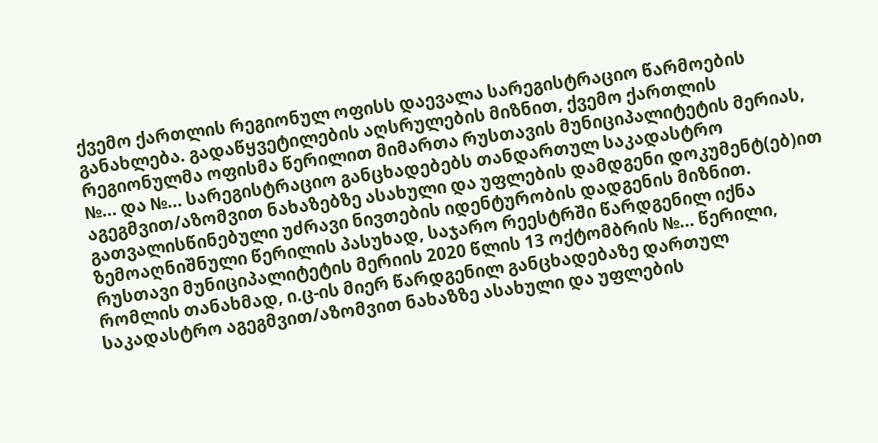ქვემო ქართლის რეგიონულ ოფისს დაევალა სარეგისტრაციო წარმოების განახლება. გადაწყვეტილების აღსრულების მიზნით, ქვემო ქართლის რეგიონულმა ოფისმა წერილით მიმართა რუსთავის მუნიციპალიტეტის მერიას, №... და №... სარეგისტრაციო განცხადებებს თანდართულ საკადასტრო აგეგმვით/აზომვით ნახაზებზე ასახული და უფლების დამდგენი დოკუმენტ(ებ)ით გათვალისწინებული უძრავი ნივთების იდენტურობის დადგენის მიზნით. ზემოაღნიშნული წერილის პასუხად, საჯარო რეესტრში წარდგენილ იქნა რუსთავი მუნიციპალიტეტის მერიის 2020 წლის 13 ოქტომბრის №... წერილი, რომლის თანახმად, ი.ც-ის მიერ წარდგენილ განცხადებაზე დართულ საკადასტრო აგეგმვით/აზომვით ნახაზზე ასახული და უფლების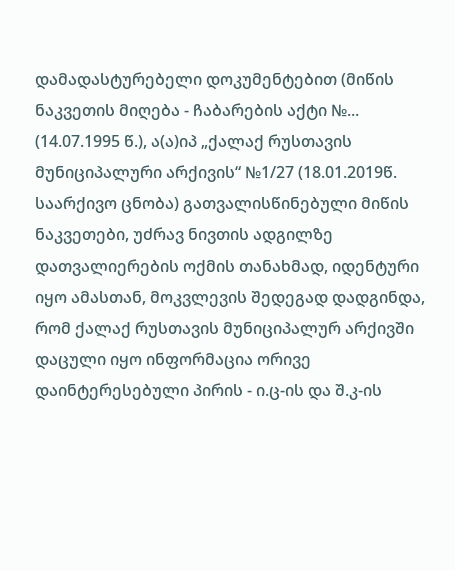დამადასტურებელი დოკუმენტებით (მიწის ნაკვეთის მიღება - ჩაბარების აქტი №... (14.07.1995 წ.), ა(ა)იპ „ქალაქ რუსთავის მუნიციპალური არქივის“ №1/27 (18.01.2019წ. საარქივო ცნობა) გათვალისწინებული მიწის ნაკვეთები, უძრავ ნივთის ადგილზე დათვალიერების ოქმის თანახმად, იდენტური იყო ამასთან, მოკვლევის შედეგად დადგინდა, რომ ქალაქ რუსთავის მუნიციპალურ არქივში დაცული იყო ინფორმაცია ორივე დაინტერესებული პირის - ი.ც-ის და შ.კ-ის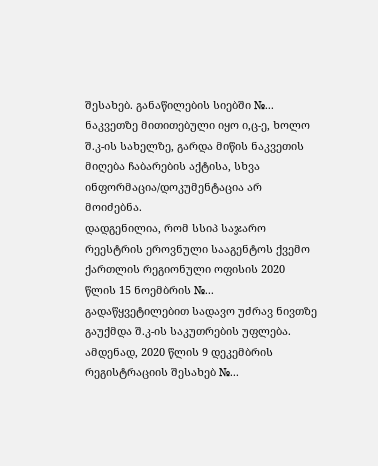შესახებ. განაწილების სიებში №... ნაკვეთზე მითითებული იყო ი,ც-ე, ხოლო შ.კ-ის სახელზე, გარდა მიწის ნაკვეთის მიღება ჩაბარების აქტისა, სხვა ინფორმაცია/დოკუმენტაცია არ მოიძებნა.
დადგენილია, რომ სსიპ საჯარო რეესტრის ეროვნული სააგენტოს ქვემო ქართლის რეგიონული ოფისის 2020 წლის 15 ნოემბრის №... გადაწყვეტილებით სადავო უძრავ ნივთზე გაუქმდა შ.კ-ის საკუთრების უფლება. ამდენად, 2020 წლის 9 დეკემბრის რეგისტრაციის შესახებ №...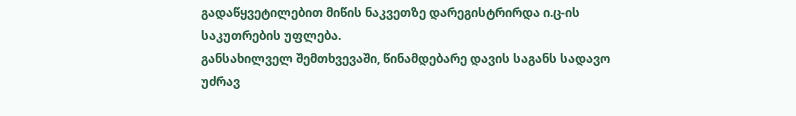გადაწყვეტილებით მიწის ნაკვეთზე დარეგისტრირდა ი.ც-ის საკუთრების უფლება.
განსახილველ შემთხვევაში, წინამდებარე დავის საგანს სადავო უძრავ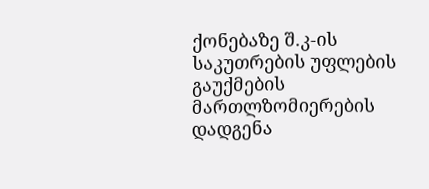ქონებაზე შ.კ-ის საკუთრების უფლების გაუქმების მართლზომიერების დადგენა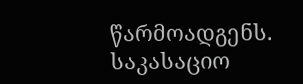წარმოადგენს. საკასაციო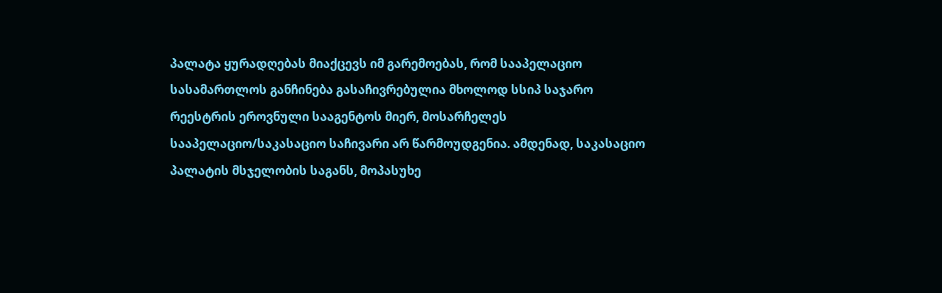პალატა ყურადღებას მიაქცევს იმ გარემოებას, რომ სააპელაციო სასამართლოს განჩინება გასაჩივრებულია მხოლოდ სსიპ საჯარო რეესტრის ეროვნული სააგენტოს მიერ, მოსარჩელეს სააპელაციო/საკასაციო საჩივარი არ წარმოუდგენია. ამდენად, საკასაციო პალატის მსჯელობის საგანს, მოპასუხე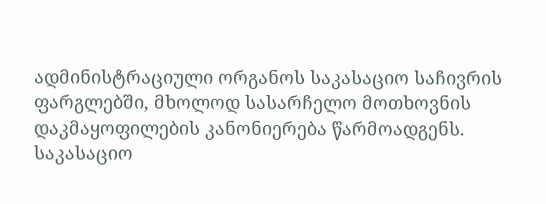ადმინისტრაციული ორგანოს საკასაციო საჩივრის ფარგლებში, მხოლოდ სასარჩელო მოთხოვნის დაკმაყოფილების კანონიერება წარმოადგენს.
საკასაციო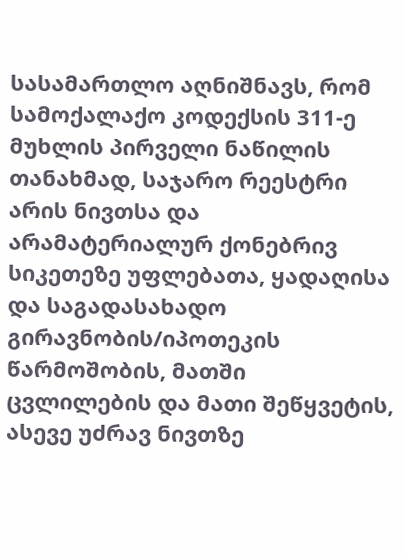სასამართლო აღნიშნავს, რომ სამოქალაქო კოდექსის 311-ე მუხლის პირველი ნაწილის თანახმად, საჯარო რეესტრი არის ნივთსა და არამატერიალურ ქონებრივ სიკეთეზე უფლებათა, ყადაღისა და საგადასახადო გირავნობის/იპოთეკის წარმოშობის, მათში ცვლილების და მათი შეწყვეტის, ასევე უძრავ ნივთზე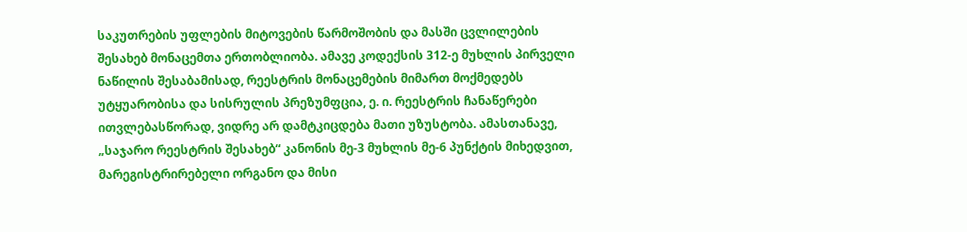საკუთრების უფლების მიტოვების წარმოშობის და მასში ცვლილების შესახებ მონაცემთა ერთობლიობა. ამავე კოდექსის 312-ე მუხლის პირველი ნაწილის შესაბამისად, რეესტრის მონაცემების მიმართ მოქმედებს უტყუარობისა და სისრულის პრეზუმფცია, ე. ი. რეესტრის ჩანაწერები ითვლებასწორად, ვიდრე არ დამტკიცდება მათი უზუსტობა. ამასთანავე, „საჯარო რეესტრის შესახებ“ კანონის მე-3 მუხლის მე-6 პუნქტის მიხედვით, მარეგისტრირებელი ორგანო და მისი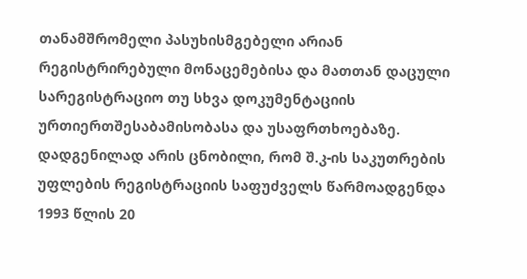თანამშრომელი პასუხისმგებელი არიან რეგისტრირებული მონაცემებისა და მათთან დაცული სარეგისტრაციო თუ სხვა დოკუმენტაციის ურთიერთშესაბამისობასა და უსაფრთხოებაზე.
დადგენილად არის ცნობილი, რომ შ.კ-ის საკუთრების უფლების რეგისტრაციის საფუძველს წარმოადგენდა 1993 წლის 20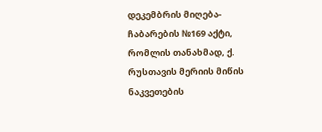დეკემბრის მიღება-ჩაბარების №169 აქტი, რომლის თანახმად, ქ. რუსთავის მერიის მიწის ნაკვეთების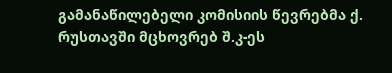გამანაწილებელი კომისიის წევრებმა ქ. რუსთავში მცხოვრებ შ.კ-ეს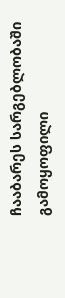ჩააბარეს სარგებლობაში გამოყოფილი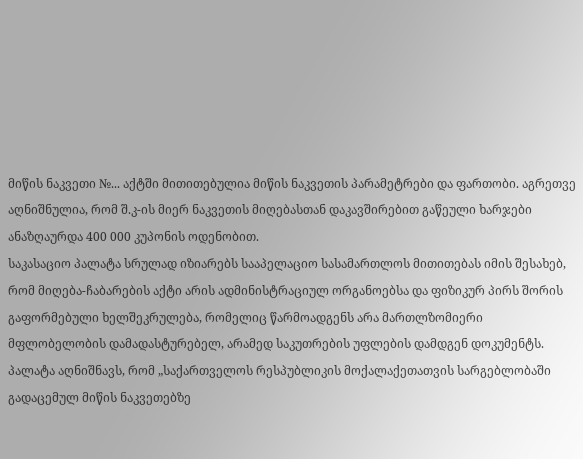მიწის ნაკვეთი №... აქტში მითითებულია მიწის ნაკვეთის პარამეტრები და ფართობი. აგრეთვე აღნიშნულია, რომ შ.კ-ის მიერ ნაკვეთის მიღებასთან დაკავშირებით გაწეული ხარჯები ანაზღაურდა 400 000 კუპონის ოდენობით.
საკასაციო პალატა სრულად იზიარებს სააპელაციო სასამართლოს მითითებას იმის შესახებ, რომ მიღება-ჩაბარების აქტი არის ადმინისტრაციულ ორგანოებსა და ფიზიკურ პირს შორის გაფორმებული ხელშეკრულება, რომელიც წარმოადგენს არა მართლზომიერი მფლობელობის დამადასტურებელ, არამედ საკუთრების უფლების დამდგენ დოკუმენტს. პალატა აღნიშნავს, რომ „საქართველოს რესპუბლიკის მოქალაქეთათვის სარგებლობაში გადაცემულ მიწის ნაკვეთებზე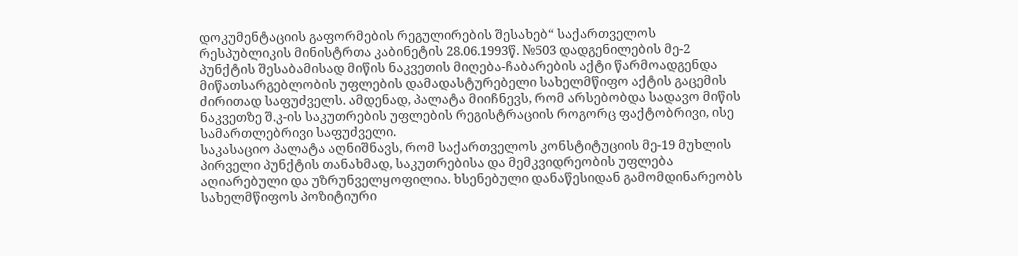დოკუმენტაციის გაფორმების რეგულირების შესახებ“ საქართველოს რესპუბლიკის მინისტრთა კაბინეტის 28.06.1993წ. №503 დადგენილების მე-2 პუნქტის შესაბამისად მიწის ნაკვეთის მიღება-ჩაბარების აქტი წარმოადგენდა მიწათსარგებლობის უფლების დამადასტურებელი სახელმწიფო აქტის გაცემის ძირითად საფუძველს. ამდენად, პალატა მიიჩნევს, რომ არსებობდა სადავო მიწის ნაკვეთზე შ.კ-ის საკუთრების უფლების რეგისტრაციის როგორც ფაქტობრივი, ისე სამართლებრივი საფუძველი.
საკასაციო პალატა აღნიშნავს, რომ საქართველოს კონსტიტუციის მე-19 მუხლის პირველი პუნქტის თანახმად, საკუთრებისა და მემკვიდრეობის უფლება აღიარებული და უზრუნველყოფილია. ხსენებული დანაწესიდან გამომდინარეობს სახელმწიფოს პოზიტიური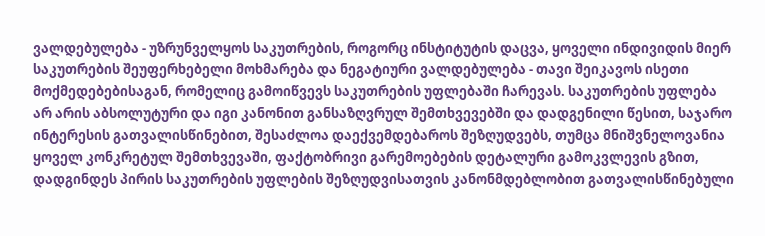ვალდებულება - უზრუნველყოს საკუთრების, როგორც ინსტიტუტის დაცვა, ყოველი ინდივიდის მიერ საკუთრების შეუფერხებელი მოხმარება და ნეგატიური ვალდებულება - თავი შეიკავოს ისეთი მოქმედებებისაგან, რომელიც გამოიწვევს საკუთრების უფლებაში ჩარევას. საკუთრების უფლება არ არის აბსოლუტური და იგი კანონით განსაზღვრულ შემთხვევებში და დადგენილი წესით, საჯარო ინტერესის გათვალისწინებით, შესაძლოა დაექვემდებაროს შეზღუდვებს, თუმცა მნიშვნელოვანია ყოველ კონკრეტულ შემთხვევაში, ფაქტობრივი გარემოებების დეტალური გამოკვლევის გზით, დადგინდეს პირის საკუთრების უფლების შეზღუდვისათვის კანონმდებლობით გათვალისწინებული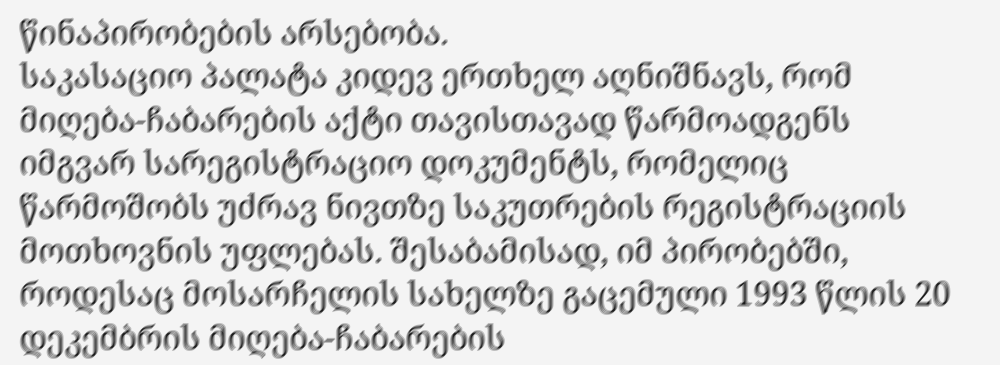წინაპირობების არსებობა.
საკასაციო პალატა კიდევ ერთხელ აღნიშნავს, რომ მიღება-ჩაბარების აქტი თავისთავად წარმოადგენს იმგვარ სარეგისტრაციო დოკუმენტს, რომელიც წარმოშობს უძრავ ნივთზე საკუთრების რეგისტრაციის მოთხოვნის უფლებას. შესაბამისად, იმ პირობებში, როდესაც მოსარჩელის სახელზე გაცემული 1993 წლის 20 დეკემბრის მიღება-ჩაბარების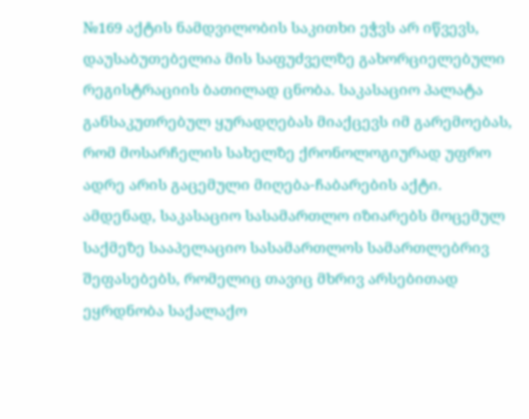№169 აქტის ნამდვილობის საკითხი ეჭვს არ იწვევს, დაუსაბუთებელია მის საფუძველზე გახორციელებული რეგისტრაციის ბათილად ცნობა. საკასაციო პალატა განსაკუთრებულ ყურადღებას მიაქცევს იმ გარემოებას, რომ მოსარჩელის სახელზე ქრონოლოგიურად უფრო ადრე არის გაცემული მიღება-ჩაბარების აქტი.
ამდენად, საკასაციო სასამართლო იზიარებს მოცემულ საქმეზე სააპელაციო სასამართლოს სამართლებრივ შეფასებებს, რომელიც თავიც მხრივ არსებითად ეყრდნობა საქალაქო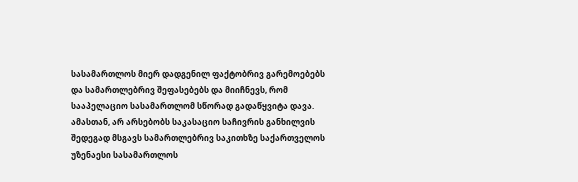სასამართლოს მიერ დადგენილ ფაქტობრივ გარემოებებს და სამართლებრივ შეფასებებს და მიიჩნევს, რომ სააპელაციო სასამართლომ სწორად გადაწყვიტა დავა.
ამასთან, არ არსებობს საკასაციო საჩივრის განხილვის შედეგად მსგავს სამართლებრივ საკითხზე საქართველოს უზენაესი სასამართლოს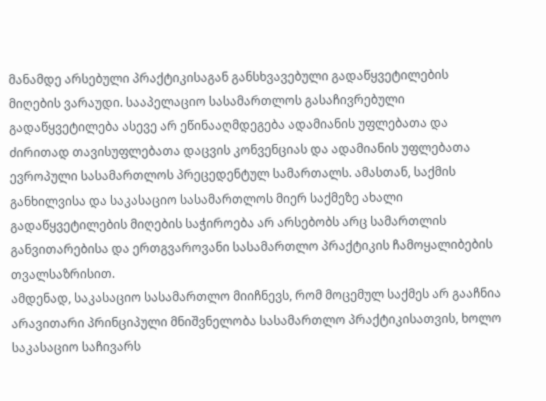მანამდე არსებული პრაქტიკისაგან განსხვავებული გადაწყვეტილების მიღების ვარაუდი. სააპელაციო სასამართლოს გასაჩივრებული გადაწყვეტილება ასევე არ ეწინააღმდეგება ადამიანის უფლებათა და ძირითად თავისუფლებათა დაცვის კონვენციას და ადამიანის უფლებათა ევროპული სასამართლოს პრეცედენტულ სამართალს. ამასთან, საქმის განხილვისა და საკასაციო სასამართლოს მიერ საქმეზე ახალი გადაწყვეტილების მიღების საჭიროება არ არსებობს არც სამართლის განვითარებისა და ერთგვაროვანი სასამართლო პრაქტიკის ჩამოყალიბების თვალსაზრისით.
ამდენად, საკასაციო სასამართლო მიიჩნევს, რომ მოცემულ საქმეს არ გააჩნია არავითარი პრინციპული მნიშვნელობა სასამართლო პრაქტიკისათვის, ხოლო საკასაციო საჩივარს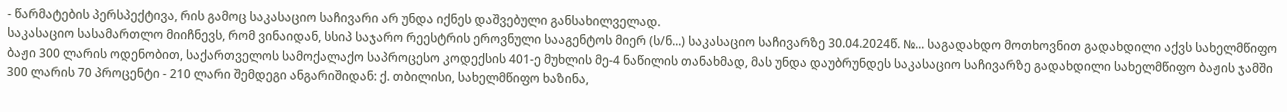- წარმატების პერსპექტივა, რის გამოც საკასაციო საჩივარი არ უნდა იქნეს დაშვებული განსახილველად.
საკასაციო სასამართლო მიიჩნევს, რომ ვინაიდან, სსიპ საჯარო რეესტრის ეროვნული სააგენტოს მიერ (ს/ნ...) საკასაციო საჩივარზე 30.04.2024წ. №... საგადახდო მოთხოვნით გადახდილი აქვს სახელმწიფო ბაჟი 300 ლარის ოდენობით, საქართველოს სამოქალაქო საპროცესო კოდექსის 401-ე მუხლის მე-4 ნაწილის თანახმად, მას უნდა დაუბრუნდეს საკასაციო საჩივარზე გადახდილი სახელმწიფო ბაჟის ჯამში 300 ლარის 70 პროცენტი - 210 ლარი შემდეგი ანგარიშიდან: ქ. თბილისი, სახელმწიფო ხაზინა,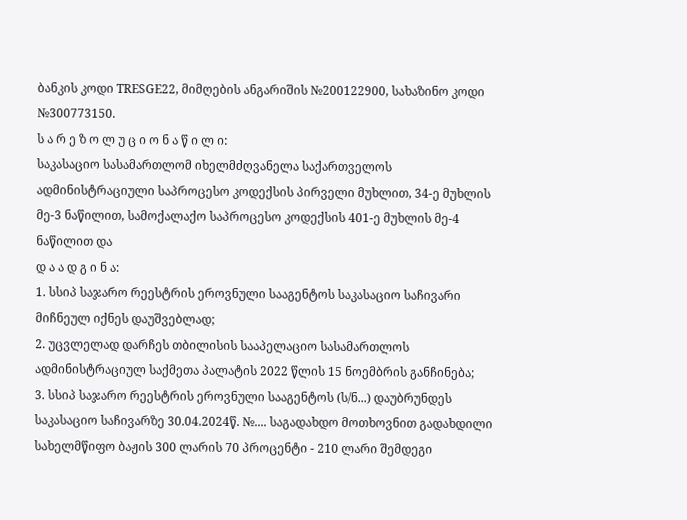ბანკის კოდი TRESGE22, მიმღების ანგარიშის №200122900, სახაზინო კოდი №300773150.
ს ა რ ე ზ ო ლ უ ც ი ო ნ ა წ ი ლ ი:
საკასაციო სასამართლომ იხელმძღვანელა საქართველოს ადმინისტრაციული საპროცესო კოდექსის პირველი მუხლით, 34-ე მუხლის მე-3 ნაწილით, სამოქალაქო საპროცესო კოდექსის 401-ე მუხლის მე-4 ნაწილით და
დ ა ა დ გ ი ნ ა:
1. სსიპ საჯარო რეესტრის ეროვნული სააგენტოს საკასაციო საჩივარი მიჩნეულ იქნეს დაუშვებლად;
2. უცვლელად დარჩეს თბილისის სააპელაციო სასამართლოს ადმინისტრაციულ საქმეთა პალატის 2022 წლის 15 ნოემბრის განჩინება;
3. სსიპ საჯარო რეესტრის ეროვნული სააგენტოს (ს/ნ...) დაუბრუნდეს საკასაციო საჩივარზე 30.04.2024წ. №.... საგადახდო მოთხოვნით გადახდილი სახელმწიფო ბაჟის 300 ლარის 70 პროცენტი - 210 ლარი შემდეგი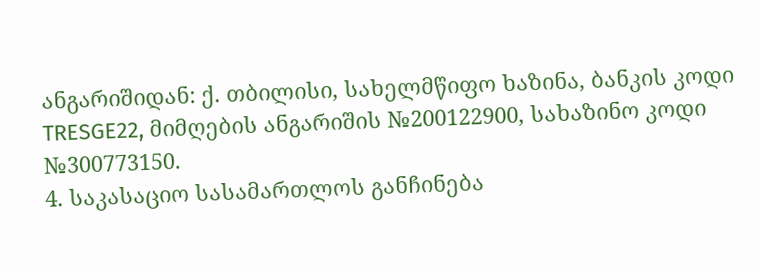ანგარიშიდან: ქ. თბილისი, სახელმწიფო ხაზინა, ბანკის კოდი TRESGE22, მიმღების ანგარიშის №200122900, სახაზინო კოდი №300773150.
4. საკასაციო სასამართლოს განჩინება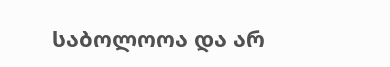საბოლოოა და არ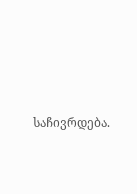საჩივრდება.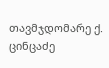თავმჯდომარე ქ. ცინცაძე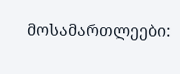მოსამართლეები: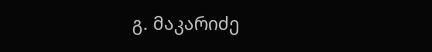გ. მაკარიძე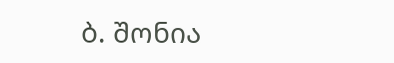ბ. შონია